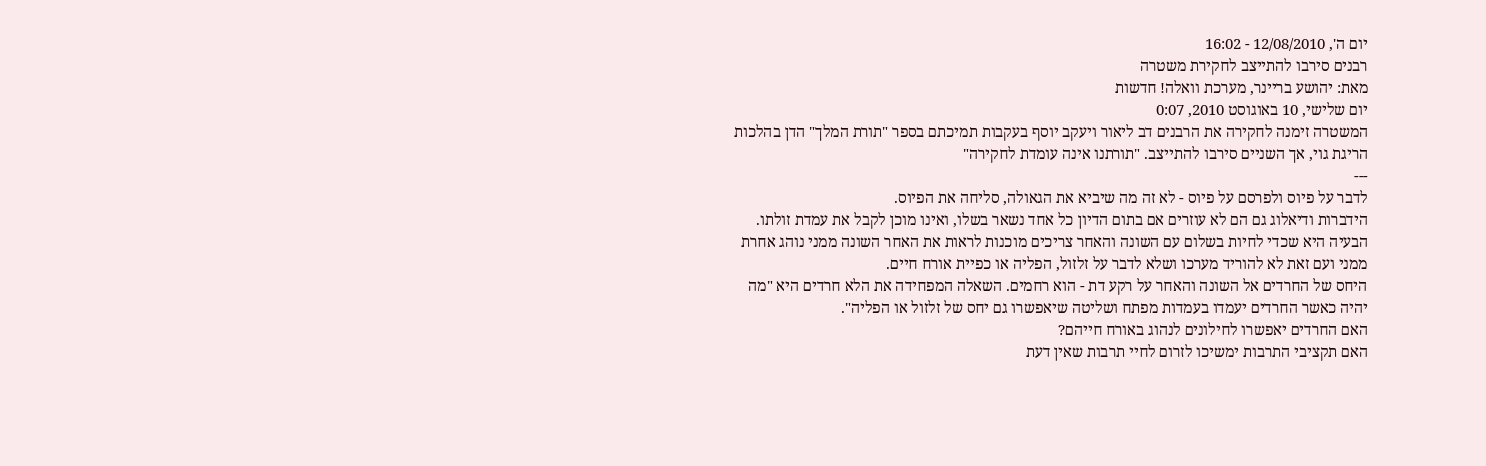יום ה', 12/08/2010 - 16:02
רבנים סירבו להתייצב לחקירת משטרה
מאת: יהושע בריינר, מערכת וואלה! חדשות
יום שלישי, 10 באוגוסט 2010, 0:07
המשטרה זימנה לחקירה את הרבנים דב ליאור ויעקב יוסף בעקבות תמיכתם בספר "תורת המלך" הדן בהלכות הריגת גוי, אך השניים סירבו להתייצב. "תורתנו אינה עומדת לחקירה"
---
לדבר על פיוס ולפרסם על פיוס - לא זה מה שיביא את הגאולה, סליחה את הפיוס.
הידברות ודיאלוג גם הם לא עוזרים אם בתום הדיון כל אחד נשאר בשלו, ואינו מוכן לקבל את עמדת זולתו.
הבעיה היא שכדי לחיות בשלום עם השונה והאחר צריכים מוכנות לראות את האחר השונה ממני נוהג אחרת ממני ועם זאת לא להוריד מערכו ושלא לדבר על זלזול, הפליה או כפיית אורח חיים.
היחס של החרדים אל השונה והאחר על רקע דת - הוא רחמים. השאלה המפחידה את הלא חרדים היא "מה יהיה כאשר החרדים יעמדו בעמדות מפתח ושליטה שיאפשרו גם יחס של זלזול או הפליה".
האם החרדים יאפשרו לחילונים לנהוג באורח חייהם?
האם תקציבי התרבות ימשיכו לזרום לחיי תרבות שאין דעת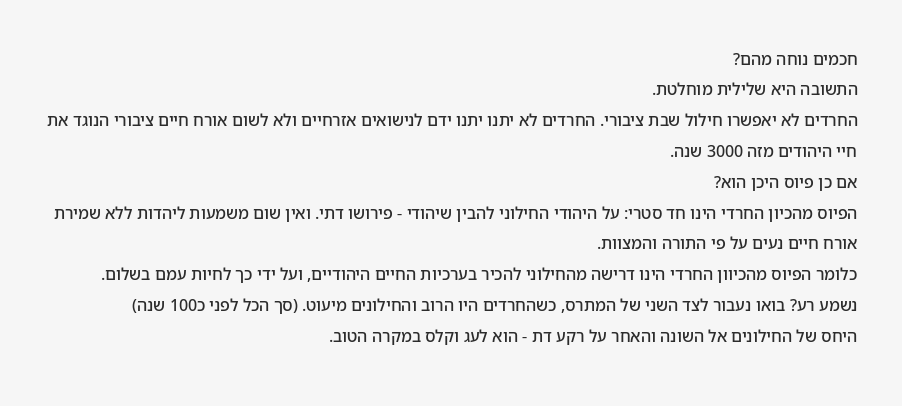חכמים נוחה מהם?
התשובה היא שלילית מוחלטת.
החרדים לא יאפשרו חילול שבת ציבורי. החרדים לא יתנו יתנו ידם לנישואים אזרחיים ולא לשום אורח חיים ציבורי הנוגד את חיי היהודים מזה 3000 שנה.
אם כן פיוס היכן הוא?
הפיוס מהכיון החרדי הינו חד סטרי: על היהודי החילוני להבין שיהודי - פירושו דתי. ואין שום משמעות ליהדות ללא שמירת אורח חיים נעים על פי התורה והמצוות.
כלומר הפיוס מהכיוון החרדי הינו דרישה מהחילוני להכיר בערכיות החיים היהודיים, ועל ידי כך לחיות עמם בשלום.
נשמע רע? בואו נעבור לצד השני של המתרס, כשהחרדים היו הרוב והחילונים מיעוט. (סך הכל לפני כ100 שנה)
היחס של החילונים אל השונה והאחר על רקע דת - הוא לעג וקלס במקרה הטוב.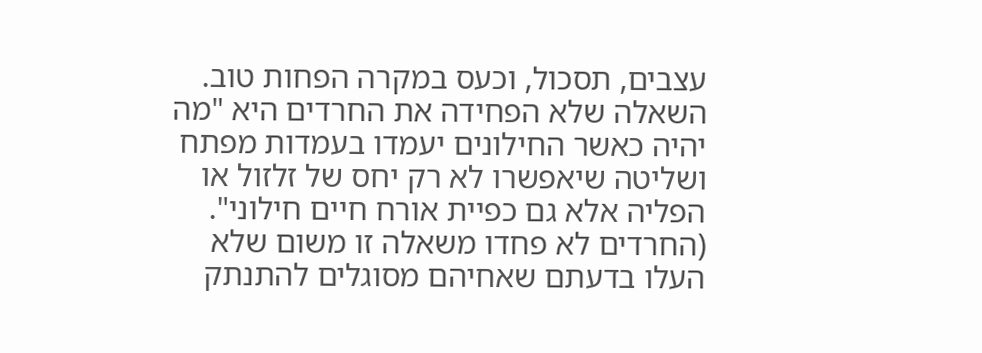עצבים, תסכול, וכעס במקרה הפחות טוב. השאלה שלא הפחידה את החרדים היא "מה יהיה כאשר החילונים יעמדו בעמדות מפתח ושליטה שיאפשרו לא רק יחס של זלזול או הפליה אלא גם כפיית אורח חיים חילוני".
(החרדים לא פחדו משאלה זו משום שלא העלו בדעתם שאחיהם מסוגלים להתנתק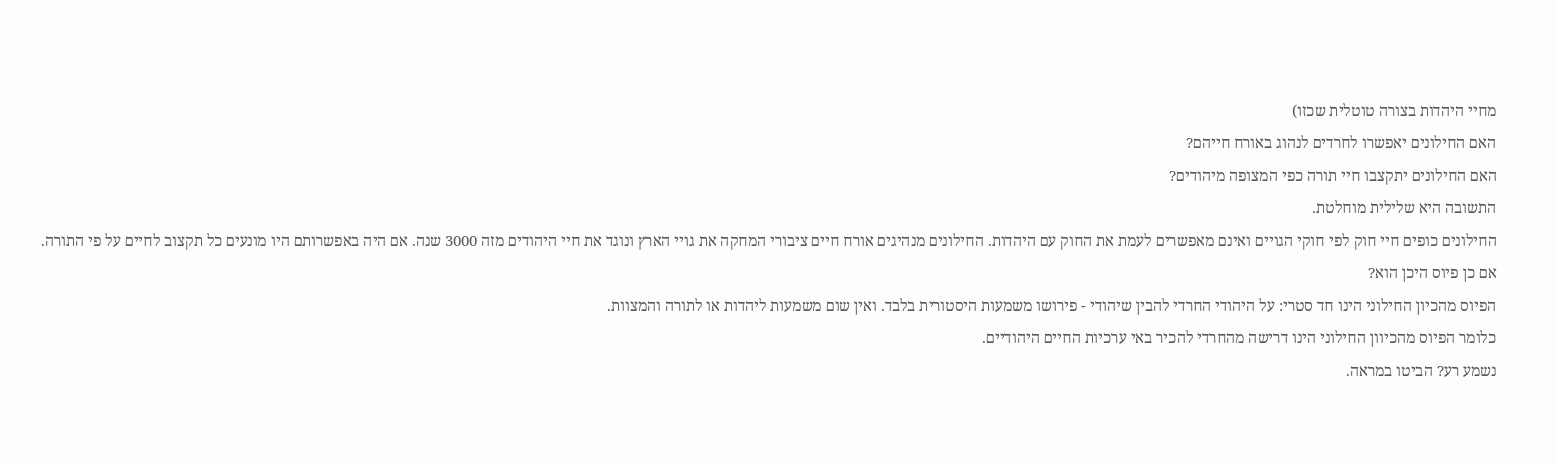מחיי היהדות בצורה טוטלית שכזו)
האם החילונים יאפשרו לחרדים לנהוג באורח חייהם?
האם החילונים יתקצבו חיי תורה כפי המצופה מיהודים?
התשובה היא שלילית מוחלטת.
החילונים כופים חיי חוק לפי חוקי הגויים ואינם מאפשרים לעמת את החוק עם היהדות. החילונים מנהיגים אורח חיים ציבורי המחקה את גויי הארץ ונוגד את חיי היהודים מזה 3000 שנה. אם היה באפשרותם היו מונעים כל תקצוב לחיים על פי התורה.
אם כן פיוס היכן הוא?
הפיוס מהכיון החילוני הינו חד סטרי: על היהודי החרדי להבין שיהודי - פירושו משמעות היסטורית בלבד. ואין שום משמעות ליהדות או לתורה והמצוות.
כלומר הפיוס מהכיוון החילוני הינו דרישה מהחרדי להכיר באי ערכיות החיים היהודיים.
נשמע רע? הביטו במראה.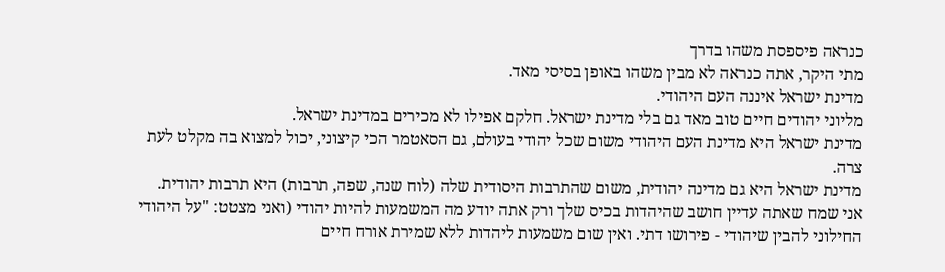כנראה פיספסת משהו בדרך
מתי היקר, אתה כנראה לא מבין משהו באופן בסיסי מאד.
מדינת ישראל איננה העם היהודי.
מליוני יהודים חיים טוב מאד גם בלי מדינת ישראל. חלקם אפילו לא מכירים במדינת ישראל.
מדינת ישראל היא מדינת העם היהודי משום שכל יהודי בעולם, גם הסאטמר הכי קיצוני, יכול למצוא בה מקלט לעת צרה.
מדינת ישראל היא גם מדינה יהודית, משום שהתרבות היסודית שלה (לוח שנה, שפה, תרבות) היא תרבות יהודית.
אני שמח שאתה עדיין חושב שהיהדות בכיס שלך ורק אתה יודע מה המשמעות להיות יהודי (ואני מצטט: "על היהודי החילוני להבין שיהודי - פירושו דתי. ואין שום משמעות ליהדות ללא שמירת אורח חיים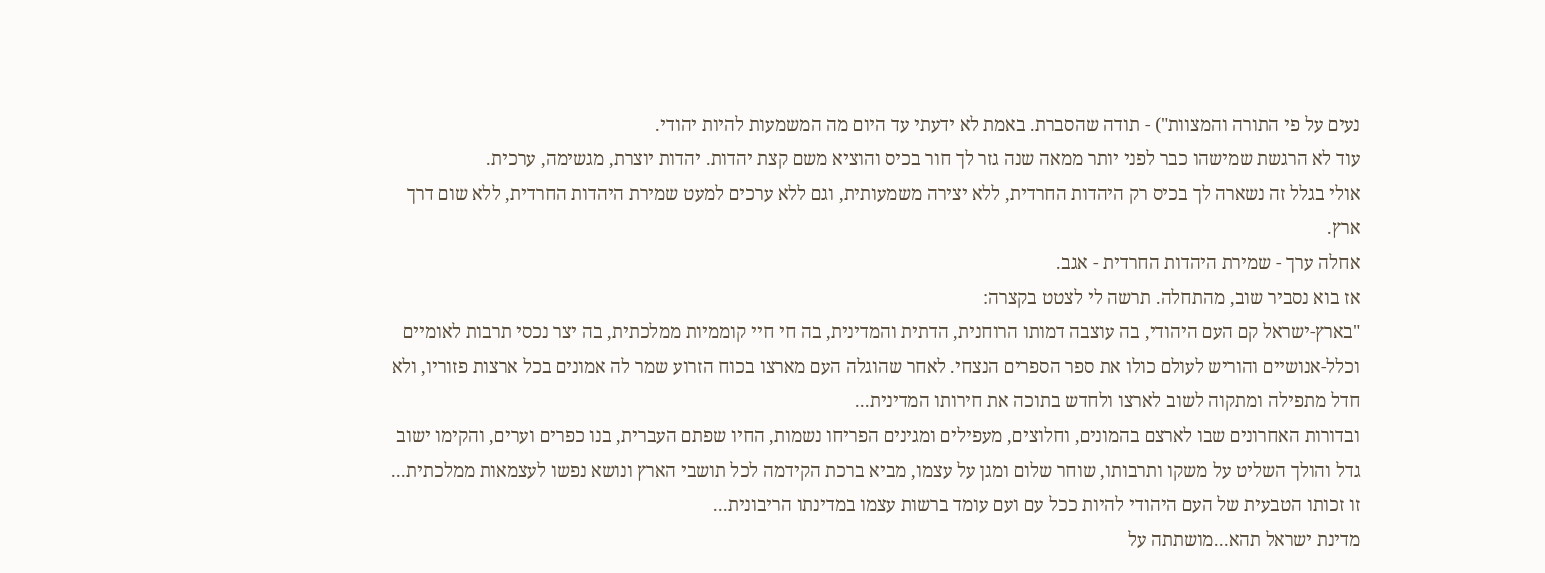נעים על פי התורה והמצוות") - תודה שהסברת. באמת לא ידעתי עד היום מה המשמעות להיות יהודי.
עוד לא הרגשת שמישהו כבר לפני יותר ממאה שנה גזר לך חור בכיס והוציא משם קצת יהדות. יהדות יוצרת, מגשימה, ערכית.
אולי בגלל זה נשארה לך בכיס רק היהדות החרדית, ללא יצירה משמעותית, וגם ללא ערכים למעט שמירת היהדות החרדית, ללא שום דרך ארץ.
אחלה ערך - שמירת היהדות החרדית - אגב.
אז בוא נסביר שוב, מהתחלה. תרשה לי לצטט בקצרה:
"בארץ-ישראל קם העם היהודי, בה עוצבה דמותו הרוחנית, הדתית והמדינית, בה חי חיי קוממיות ממלכתית, בה יצר נכסי תרבות לאומיים וכלל-אנושיים והוריש לעולם כולו את ספר הספרים הנצחי. לאחר שהוגלה העם מארצו בכוח הזרוע שמר לה אמונים בכל ארצות פזוריו, ולא חדל מתפילה ומתקוה לשוב לארצו ולחדש בתוכה את חירותו המדינית...
ובדורות האחרונים שבו לארצם בהמונים, וחלוצים, מעפילים ומגינים הפריחו נשמות, החיו שפתם העברית, בנו כפרים וערים, והקימו ישוב גדל והולך השליט על משקו ותרבותו, שוחר שלום ומגן על עצמו, מביא ברכת הקידמה לכל תושבי הארץ ונושא נפשו לעצמאות ממלכתית...
זו זכותו הטבעית של העם היהודי להיות ככל עם ועם עומד ברשות עצמו במדינתו הריבונית...
מדינת ישראל תהא...מושתתה על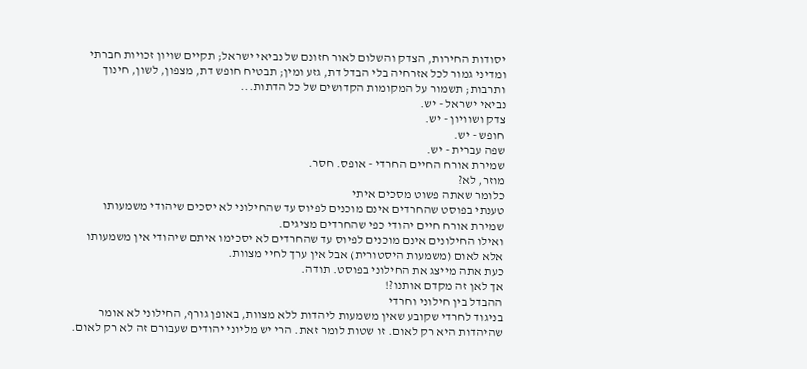יסודות החירות, הצדק והשלום לאור חזונם של נביאי ישראל; תקיים שויון זכויות חברתי ומדיני גמור לכל אזרחיה בלי הבדל דת, גזע ומין; תבטיח חופש דת, מצפון, לשון, חינוך ותרבות; תשמור על המקומות הקדושים של כל הדתות...
נביאי ישראל - יש.
צדק ושוויון - יש.
חופש - יש.
שפה עברית - יש.
שמירת אורח החיים החרדי - אופס. חסר.
מוזר, לא?
כלומר שאתה פשוט מסכים איתי
טענתי בפוסט שהחרדים אינם מוכנים לפיוס עד שהחילוני לא יסכים שיהודי משמעותו שמירת אורח חיים יהודי כפי שהחרדים מציגים.
ואילו החילונים אינם מוכנים לפיוס עד שהחרדים לא יסכימו איתם שיהודי אין משמעותו אלא לאום (משמעות היסטורית) אבל אין ערך לחיי מצוות.
כעת אתה מייצג את החילוני בפוסט. תודה.
אך לאן זה מקדם אותנו?!
ההבדל בין חילוני וחרדי
בניגוד לחרדי שקובע שאין משמעות ליהדות ללא מצוות, באופן גורף, החילוני לא אומר שהיהדות היא רק לאום. זו שטות לומר זאת. הרי יש מליוני יהודים שעבורם זה לא רק לאום.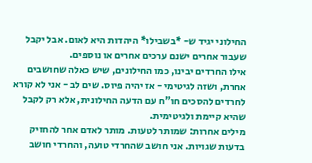החילוני יגיד ש- *בשבילו* היהדות היא לאום. אבל יקבל שעבור אחרים ישנם ערכים אחרים או נוספים.
אילו החרדים יבינו, כמו החילונים, שיש כאלה שחושבים אחרת, ושזה לגיטימי - אז יהיה פיוס. שים לב - אני לא קורא לחרדים להסכים חו"ח עם הדעה החילונית, אלא רק לקבל שהיא קיימת ולגיטימית.
מילים אחרות: שמותר לטעות. מותר לאדם אחר להחזיק בדעות שגויות. אני חושב שהחרדי טועה, והחרדי חושב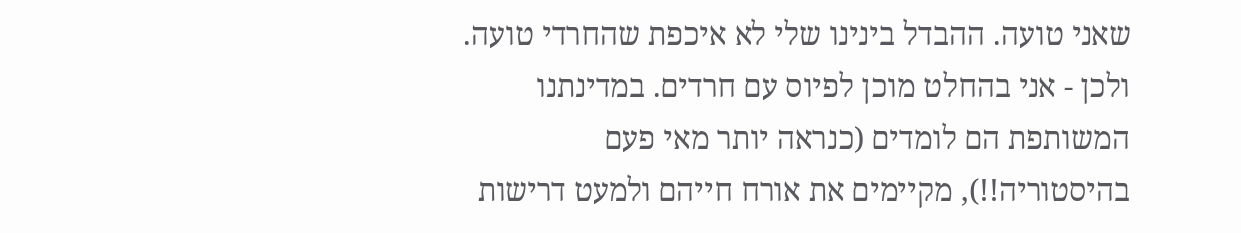שאני טועה. ההבדל בינינו שלי לא איכפת שהחרדי טועה.
ולכן - אני בהחלט מוכן לפיוס עם חרדים. במדינתנו המשותפת הם לומדים (כנראה יותר מאי פעם בהיסטוריה!!), מקיימים את אורח חייהם ולמעט דרישות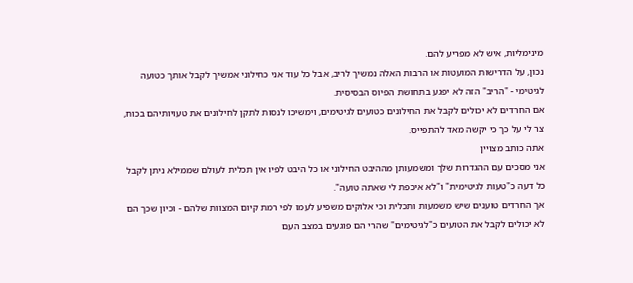מינימליות, איש לא מפריע להם.
נכון, על הדרישות המועטות או הרבות האלה נמשיך לריב, אבל כל עוד אני כחילוני אמשיך לקבל אותך כטועה לגיטימי - "הריב" הזה לא יפגע בתחושת הפיוס הבסיסית.
אם החרדים לא יכולים לקבל את החילונים כטועים לגיטימים, וימשיכו לנסות לתקן לחילונים את טעויותיהם בכוח, צר לי על כך כי יקשה מאד להתפייס.
אתה כותב מצויין
אני מסכים עם ההגדרות שלך ומשמעותן מההיבט החילוני או כל היבט לפיו אין תכלית לעולם שממילא ניתן לקבל כל דעה כ"טעות לגיטימית" ו"לא איכפת לי שאתה טועה".
אך החרדים טוענים שיש משמעות ותכלית וכי אלוקים משפיע לעמו לפי רמת קיום המצוות שלהם - וכיון שכך הם לא יכולים לקבל את הטועים כ"לגיטימים" שהרי הם פוגעים במצב העם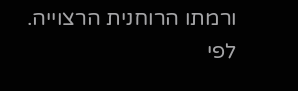ורמתו הרוחנית הרצוייה.
לפי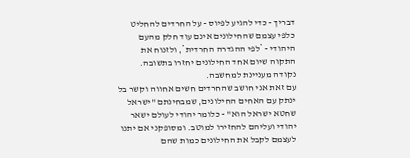דבריך - כדי להגיע לפיוס - על החרדים להחליט כלפי עצמם שהחילונים אינם עוד חלק מהעם היהודי - *לפי ההגדרה החרדית*, ולזנוח את התקוה שיום אחד החילונים יחזרו בתשובה.
נקודה מעניינת למחשבה.
עם זאת אני חושב שהחרדים חשים אחווה וקשר בל ינתק עם האחים החילונים, שמבחינתם "ישראל שחטא ישראל הוא" - כלומר יהודי לעולם ישאר יהודי ועליהם להחזירו למוטב. ומסופקני אם יתנו לעצמם לקבל את החילונים כמות שהם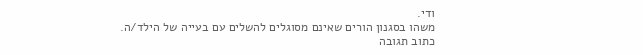ודי.
משהו בסגנון הורים שאינם מסוגלים להשלים עם בעייה של הילד/ה.
כתוב תגובה